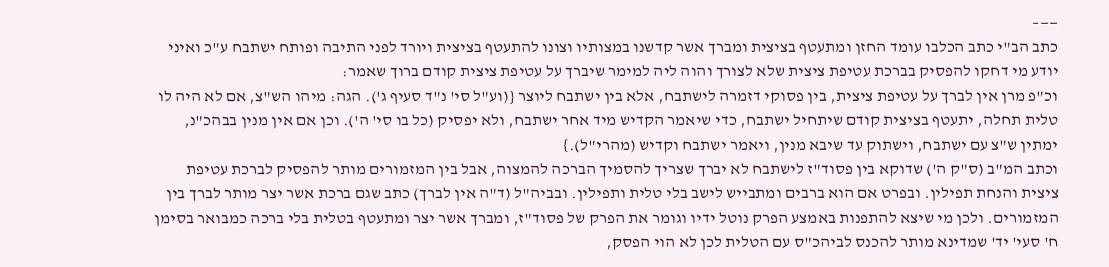——–
כתב הב"י כתב הכלבו עומד החזן ומתעטף בציצית ומברך אשר קדשנו במצותיו וצונו להתעטף בציצית ויורד לפני התיבה ופותח ישתבח ע"כ ואיני יודע מי דחקו להפסיק בברכת עטיפת ציצית שלא לצורך והוה ליה למימר שיברך על עטיפת ציצית קודם ברוך שאמר:
וכ"פ מרן אין לברך על עטיפת ציצית, בין פסוקי דזמרה לישתבח, אלא בין ישתבח ליוצר {(וע"ל סי' נ"ד סעיף ג'). הגה: מיהו הש"צ, אם לא היה לו טלית תחלה, יתעטף בציצית קודם שיתחיל ישתבח, כדי שיאמר הקדיש מיד אחר ישתבח, ולא יפסיק (כל בו סי' ה'). וכן אם אין מנין בבהכ"נ, ימתין ש"צ עם ישתבח, וישתוק עד שיבא מנין, ויאמר ישתבח וקדיש (מהרי"ל).}
וכתב המ"ב (ס"ק ה') שדוקא בין פסוד"ז לישתבח לא יברך שצריך להסמיך הברכה להמצוה, אבל בין המזמורים מותר להפסיק לברכת עטיפת ציצית והנחת תפילין. ובפרט אם הוא ברבים ומתבייש לישב בלי טלית ותפילין. ובביה"ל (ד"ה אין לברך) כתב שגם ברכת אשר יצר מותר לברך בין המזמורים. ולכן מי שיצא להתפנות באמצע הפרק נוטל ידיו וגומר את הפרק של פסוד"ז, ומברך אשר יצר ומתעטף בטלית בלי ברכה כמבואר בסימן ח' סעי' יד' שמדינא מותר להכנס לביהכ"ס עם הטלית לכן לא הוי הפסק,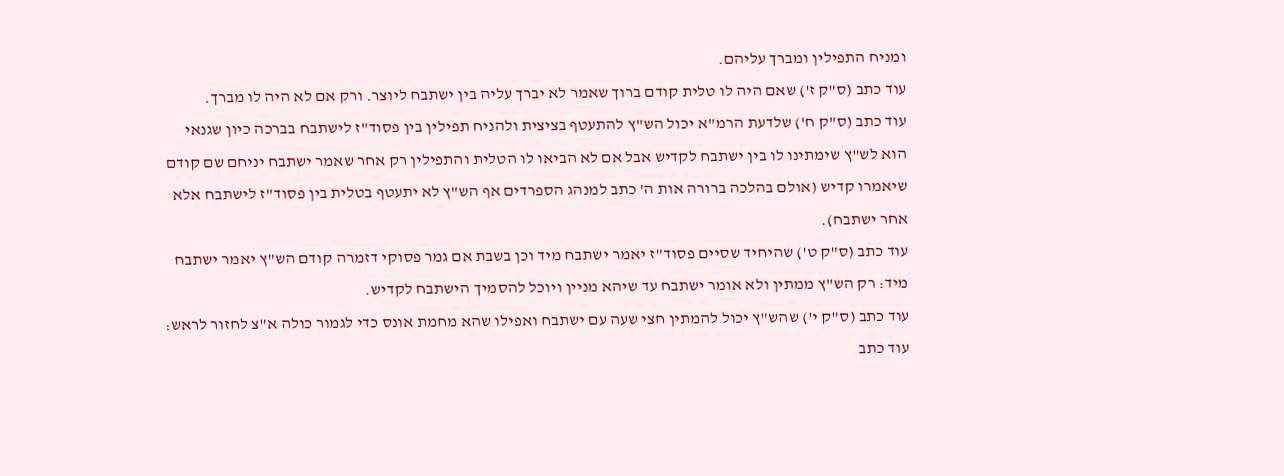ומניח התפילין ומברך עליהם.
עוד כתב (ס"ק ז') שאם היה לו טלית קודם ברוך שאמר לא יברך עליה בין ישתבח ליוצר. ורק אם לא היה לו מברך.
עוד כתב (ס"ק ח') שלדעת הרמ"א יכול הש"ץ להתעטף בציצית ולהניח תפילין בין פסוד"ז לישתבח בברכה כיון שגנאי הוא לש"ץ שימתינו לו בין ישתבח לקדיש אבל אם לא הביאו לו הטלית והתפילין רק אחר שאמר ישתבח יניחם שם קודם שיאמרו קדיש (אולם בהלכה ברורה אות ה' כתב למנהג הספרדים אף הש"ץ לא יתעטף בטלית בין פסוד"ז לישתבח אלא אחר ישתבח).
עוד כתב (ס"ק ט') שהיחיד שסיים פסוד"ז יאמר ישתבח מיד וכן בשבת אם גמר פסוקי דזמרה קודם הש"ץ יאמר ישתבח מיד: רק הש"ץ ממתין ולא אומר ישתבח עד שיהא מניין ויוכל להסמיך הישתבח לקדיש.
עוד כתב (ס"ק י') שהש"ץ יכול להמתין חצי שעה עם ישתבח ואפילו שהא מחמת אונס כדי לגמור כולה א"צ לחזור לראש:
עוד כתב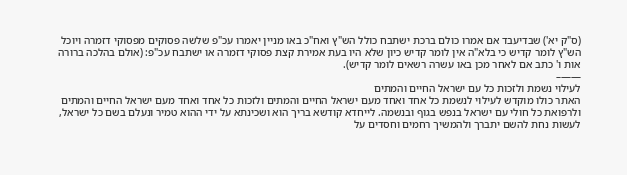(ס"ק יא') שבדיעבד אם אמרו כולם ברכת ישתבח כולל הש"ץ ואח"כ באו מניין יאמרו עכ"פ שלשה פסוקים מפסוקי דזמרה ויוכל הש"ץ לומר קדיש כי בלא"ה אין לומר קדיש כיון שלא היו בעת אמירת קצת פסוקי דזמרה או ישתבח עכ"פ: (אולם בהלכה ברורה אות ו' כתב אם לאחר מכן באו עשרה רשאים לומר קדיש).
——–
לעילוי נשמת ולזכות כל עם ישראל החיים והמתים
האתר כולו מוקדש לעילוי לנשמת כל אחד ואחד מעם ישראל החיים והמתים ולזכות כל אחד ואחד מעם ישראל החיים והמתים ולרפואת כל חולי עם ישראל בנפש בגוף ובנשמה. לייחדא קודשא בריך הוא ושכינתא על ידי ההוא טמיר ונעלם בשם כל ישראל, לעשות נחת להשם יתברך ולהמשיך רחמים וחסדים על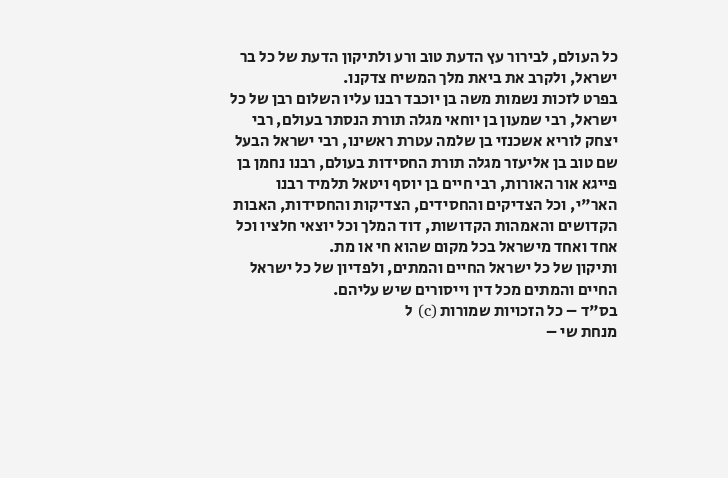כל העולם, לבירור עץ הדעת טוב ורע ולתיקון הדעת של כל בר ישראל, ולקרב את ביאת מלך המשיח צדקנו.
בפרט לזכות נשמות משה בן יוכבד רבנו עליו השלום רבן של כל ישראל, רבי שמעון בן יוחאי מגלה תורת הנסתר בעולם, רבי יצחק לוריא אשכנזי בן שלמה עטרת ראשינו, רבי ישראל הבעל שם טוב בן אליעזר מגלה תורת החסידות בעולם, רבנו נחמן בן פייגא אור האורות, רבי חיים בן יוסף ויטאל תלמיד רבנו האר"י, וכל הצדיקים והחסידים, הצדיקות והחסידות, האבות הקדושים והאמהות הקדושות, דוד המלך וכל יוצאי חלציו וכל אחד ואחד מישראל בכל מקום שהוא חי או מת.
ותיקון של כל ישראל החיים והמתים, ולפדיון של כל ישראל החיים והמתים מכל דין וייסורים שיש עליהם.
בס"ד – כל הזכויות שמורות (c) ל
מנחת שי –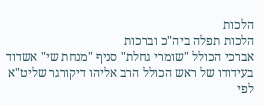הלכות
הלכות תפלה ביה"כ וברכות
אברכי הכולל "שומרי גחלת" סניף "מנחת שי" אשדוד
בעידודו של ראש הכולל הרב אליהו דיקורגר שליט"א
לפי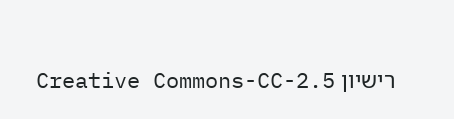רישיון Creative Commons-CC-2.5